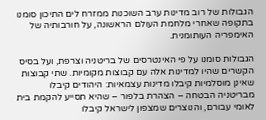הגבולות של רוב מדינות ערב השוכנות ממזרח לים התיכון סומנו בתקופה שאחרי מלחמת העולם הראשונה, על חורבותיה של האימפריה העותומנית.

הגבולות סומנו על פי האינטרסים של בריטניה וצרפת, ועל בסיס הקשרים שהיו למדינות אלה עם קבוצות מקומיות. שתי קבוצות שאינן מוסלמיות קיבלו מדינות עצמאיות: היהודים קיבלו מבריטניה הבטחה – הצהרת בלפור – שהיא תסייע להקמת בית לאומי עבורם, והנוצרים שמצפון לישראל קיבלו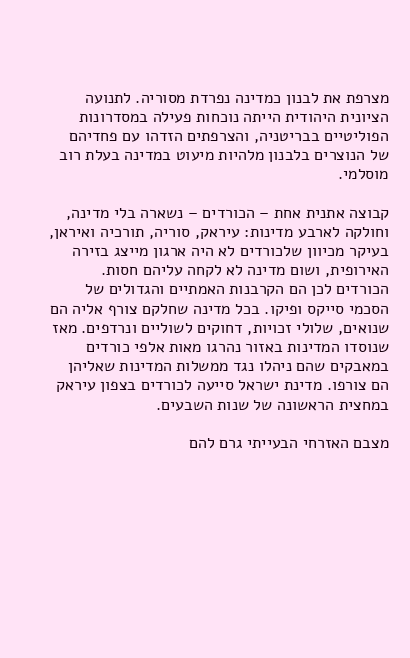מצרפת את לבנון כמדינה נפרדת מסוריה. לתנועה הציונית היהודית הייתה נוכחות פעילה במסדרונות הפוליטיים בבריטניה, והצרפתים הזדהו עם פחדיהם של הנוצרים בלבנון מלהיות מיעוט במדינה בעלת רוב מוסלמי.

קבוצה אתנית אחת – הכורדים – נשארה בלי מדינה, וחולקה לארבע מדינות: עיראק, סוריה, תורכיה ואיראן, בעיקר מכיוון שלכורדים לא היה ארגון מייצג בזירה האירופית, ושום מדינה לא לקחה עליהם חסות. הכורדים לכן הם הקרבנות האמתיים והגדולים של הסכמי סייקס ופיקו. בכל מדינה שחלקם צורף אליה הם שנואים, שלולי זכויות, דחוקים לשוליים ונרדפים. מאז שנוסדו המדינות באזור נהרגו מאות אלפי כורדים במאבקים שהם ניהלו נגד ממשלות המדינות שאליהן הם צורפו. מדינת ישראל סייעה לכורדים בצפון עיראק במחצית הראשונה של שנות השבעים.

מצבם האזרחי הבעייתי גרם להם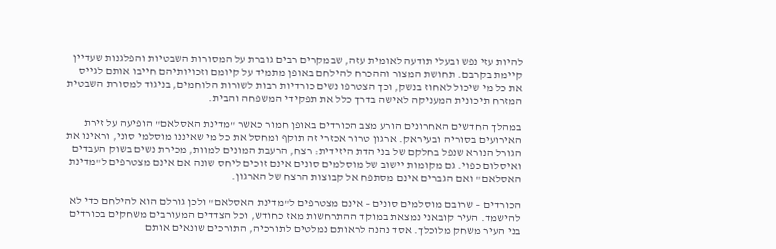להיות עזי נפש ובעלי תודעה לאומית עזה, שבמקרים רבים גוברת על המסורות השבטיות והפלגנות שעדיין קיימת בקרבם. תחושת המצור וההכרח להילחם באופן מתמיד על קיומם וזכויותיהם חייבו אותם לגייס את כל מי שיכול לאחוז בנשק, וכך הצטרפו נשים כורדיות רבות לשורות הלוחמים, בניגוד למסורת השבטית המזרח תיכונית המעניקה לאישה בדרך כלל את תפקידי המשפחה והבית.

במהלך החדשים האחרונים הורע מצב הכורדים באופן חמור כאשר "מדינת האסלאם" הופיעה על זירת האירועים בסוריה ובעיראק. ארגון טרור אכזרי זה תוקף ומחסל את כל מי שאיננו מוסלמי סוני, וראינו את הגורל הנורא שנפל בחלקם של בני הדת היזידית: רצח, הרעבת המונים למוות, מכירת נשים בשוק העבדים ואיסלום כפוי. גם מקומות יישוב של מוסלמים סונים אינם זוכים ליחס שונה אם אינם מצטרפים ל"מדינת האסלאם" ואם הגברים אינם מסתפח אל קבוצות הרצח של הארגון.

הכורדים – שרובם מוסלמים סונים – אינם מצטרפים ל"מדינת האסלאם" ולכן גורלם הוא להילחם כדי לא להישמד. העיר קובאני נמצאת במוקד ההתרחשות מאז כחודש, וכל הצדדים המעורבים משחקים בכורדים בני העיר משחק מלוכלך. אסד נהנה לראותם נמלטים לתורכיה, התורכים שונאים אותם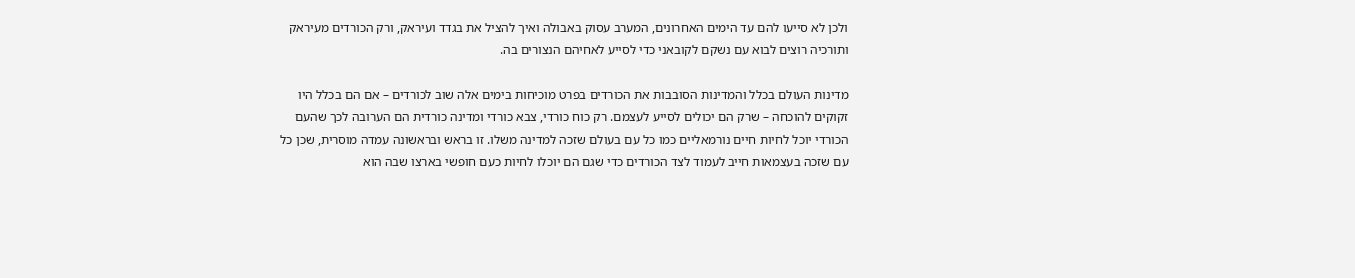ולכן לא סייעו להם עד הימים האחרונים, המערב עסוק באבולה ואיך להציל את בגדד ועיראק, ורק הכורדים מעיראק ותורכיה רוצים לבוא עם נשקם לקובאני כדי לסייע לאחיהם הנצורים בה.

מדינות העולם בכלל והמדינות הסובבות את הכורדים בפרט מוכיחות בימים אלה שוב לכורדים – אם הם בכלל היו זקוקים להוכחה – שרק הם יכולים לסייע לעצמם. רק כוח כורדי, צבא כורדי ומדינה כורדית הם הערובה לכך שהעם הכורדי יוכל לחיות חיים נורמאליים כמו כל עם בעולם שזכה למדינה משלו. זו בראש ובראשונה עמדה מוסרית, שכן כל עם שזכה בעצמאות חייב לעמוד לצד הכורדים כדי שגם הם יוכלו לחיות כעם חופשי בארצו שבה הוא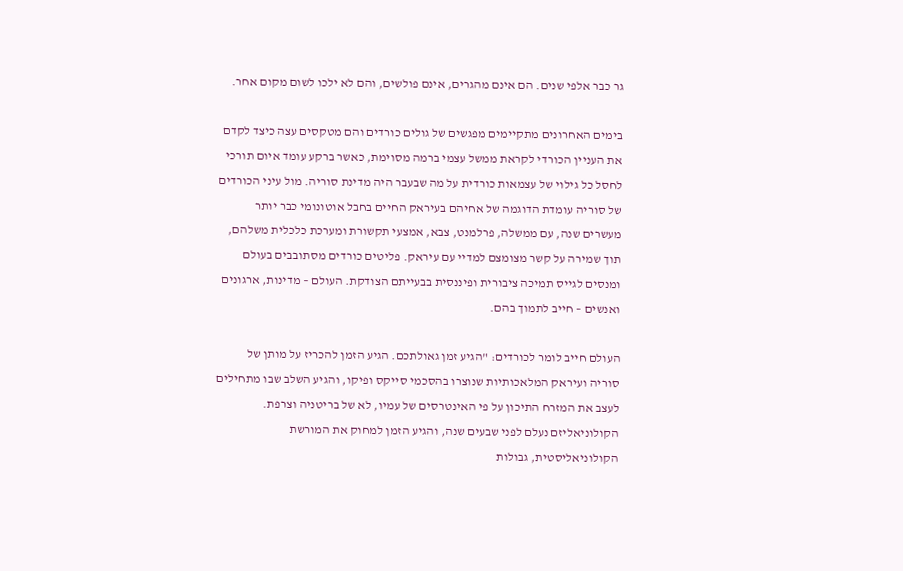גר כבר אלפי שנים. הם אינם מהגרים, אינם פולשים, והם לא ילכו לשום מקום אחר.

בימים האחרונים מתקיימים מפגשים של גולים כורדים והם מטקסים עצה כיצד לקדם את העניין הכורדי לקראת ממשל עצמי ברמה מסוימת, כאשר ברקע עומד איום תורכי לחסל כל גילוי של עצמאות כורדית על מה שבעבר היה מדינת סוריה. מול עיני הכורדים של סוריה עומדת הדוגמה של אחיהם בעיראק החיים בחבל אוטונומי כבר יותר מעשרים שנה, עם ממשלה, פרלמנט, צבא, אמצעי תקשורת ומערכת כלכלית משלהם, תוך שמירה על קשר מצומצם למדיי עם עיראק. פליטים כורדים מסתובבים בעולם ומנסים לגייס תמיכה ציבורית ופיננסית בבעייתם הצודקת. העולם – מדינות, ארגונים ואנשים – חייב לתמוך בהם.

העולם חייב לומר לכורדים: "הגיע זמן גאולתכם. הגיע הזמן להכריז על מותן של סוריה ועיראק המלאכותיות שנוצרו בהסכמי סייקס ופיקו, והגיע השלב שבו מתחילים לעצב את המזרח התיכון על פי האינטרסים של עמיו, לא של בריטניה וצרפת. הקולוניאליזם נעלם לפני שבעים שנה, והגיע הזמן למחוק את המורשת הקולוניאליסטית, גבולות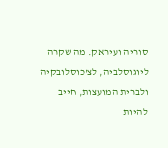סוריה ועיראק. מה שקרה ליוגוסלביה, לצ'כוסלובקיה ולברית המועצות, חייב להיות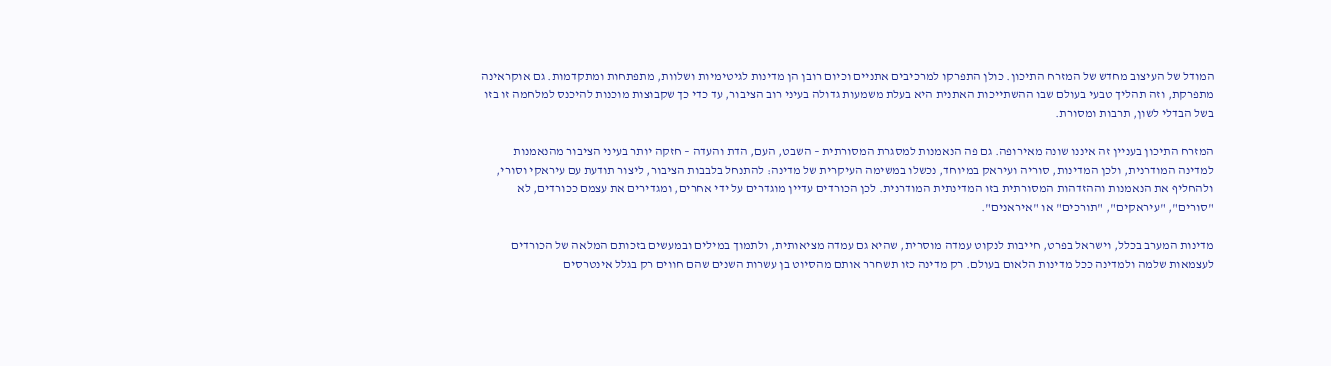המודל של העיצוב מחדש של המזרח התיכון. כולן התפרקו למרכיבים אתניים וכיום רובן הן מדינות לגיטימיות ושלוות, מתפתחות ומתקדמות. גם אוקראינה מתפרקת, וזה תהליך טבעי בעולם שבו ההשתייכות האתנית היא בעלת משמעות גדולה בעיני רוב הציבור, עד כדי כך שקבוצות מוכנות להיכנס למלחמה זו בזו בשל הבדלי לשון, תרבות ומסורת.

המזרח התיכון בעניין זה איננו שונה מאירופה. גם פה הנאמנות למסגרת המסורתית – השבט, העם, הדת והעדה – חזקה יותר בעיני הציבור מהנאמנות למדינה המודרנית, ולכן המדינות, סוריה ועיראק במיוחד, נכשלו במשימה העיקרית של מדינה: להתנחל בלבבות הציבור, ליצור תודעת עם עיראקי וסורי, ולהחליף את הנאמנות וההזדהות המסורתית בזו המדינתית המודרנית. לכן הכורדים עדיין מוגדרים על ידי אחרים, ומגדירים את עצמם ככורדים, לא "סורים", "עיראקים", "תורכים" או "איראנים".

מדינות המערב בכלל, וישראל בפרט, חייבות לנקוט עמדה מוסרית, שהיא גם עמדה מציאותית, ולתמוך במילים ובמעשים בזכותם המלאה של הכורדים לעצמאות שלמה ולמדינה ככל מדינות הלאום בעולם. רק מדינה כזו תשחרר אותם מהסיוט בן עשרות השנים שהם חווים רק בגלל אינטרסים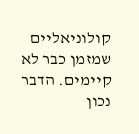קולוניאליים שמזמן כבר לא קיימים. הדבר נכון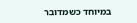במיוחד כשמדובר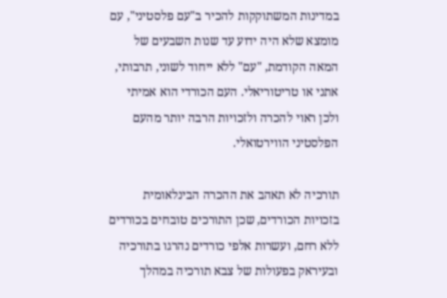במדינות המשתוקקות להכיר ב"עם פלסטיני", עם מומצא שלא היה ידוע עד שנות השבעים של המאה הקודמת, "עם" ללא ייחוד לשוני, תרבותי, אתני או טריטוריאלי. העם הכורדי הוא אמיתי ולכן ראוי להכרה ולזכויות הרבה יותר מהעם הפלסטיני הווירטואלי.

תורכיה לא תאהב את ההכרה הבינלאומית בזכויות הכורדים, שכן התורכים טובחים בכורדים ללא רחם, ועשרות אלפי כורדים נהרגו בתורכיה ובעיראק בפעולות של צבא תורכיה במהלך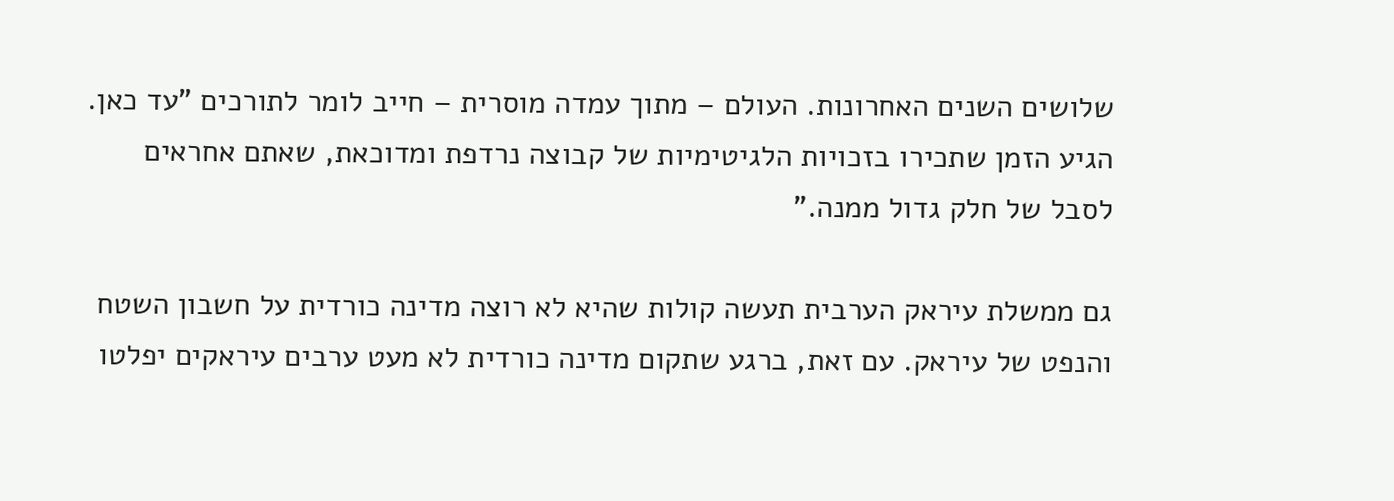שלושים השנים האחרונות. העולם – מתוך עמדה מוסרית – חייב לומר לתורכים "עד כאן. הגיע הזמן שתכירו בזכויות הלגיטימיות של קבוצה נרדפת ומדוכאת, שאתם אחראים לסבל של חלק גדול ממנה."

גם ממשלת עיראק הערבית תעשה קולות שהיא לא רוצה מדינה כורדית על חשבון השטח והנפט של עיראק. עם זאת, ברגע שתקום מדינה כורדית לא מעט ערבים עיראקים יפלטו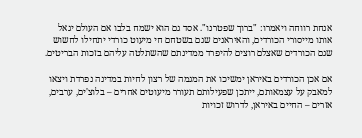אנחת רווחה ויאמרו: "ברוך שפטרנו". אסד גם הוא ישמח בלבו אם העולם יגאל אותו מייסורי הכורדים, והאיראנים שגם בשטחם חי מיעוט כורדי יתחילו לחשוש שגם הכורדים שאצלם רוצים להיפרד ממדינתם שהשתלטה עליהם בזכות הבריטים.

אם אכן הכורדים באיראן ימשיכו את המגמה של רצון לחיות במדינה נפרדת ויצאו למאבק על עצמאותם, ייתכן שפעילותם תעורר מיעוטים אחרים – בלוצ'ים, ערבים, אזרים – החיים באיראן, לדרוש זכויות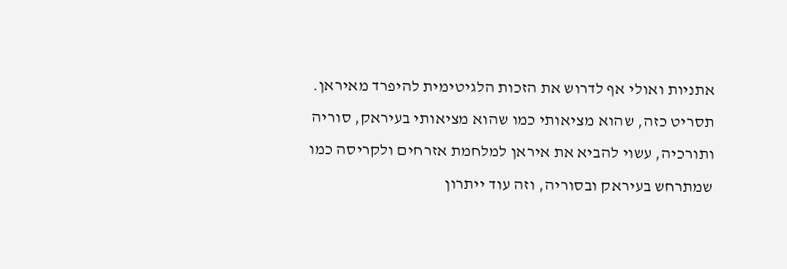אתניות ואולי אף לדרוש את הזכות הלגיטימית להיפרד מאיראן. תסריט כזה, שהוא מציאותי כמו שהוא מציאותי בעיראק, סוריה ותורכיה, עשוי להביא את איראן למלחמת אזרחים ולקריסה כמו שמתרחש בעיראק ובסוריה, וזה עוד ייתרון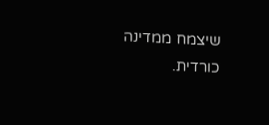שיצמח ממדינה כורדית.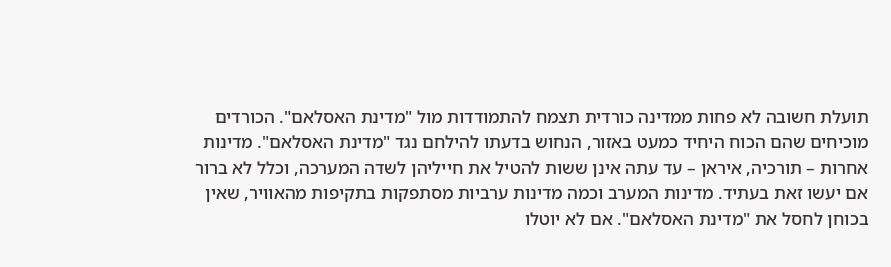תועלת חשובה לא פחות ממדינה כורדית תצמח להתמודדות מול "מדינת האסלאם". הכורדים מוכיחים שהם הכוח היחיד כמעט באזור, הנחוש בדעתו להילחם נגד "מדינת האסלאם". מדינות אחרות – תורכיה, איראן – עד עתה אינן ששות להטיל את חייליהן לשדה המערכה, וכלל לא ברור אם יעשו זאת בעתיד. מדינות המערב וכמה מדינות ערביות מסתפקות בתקיפות מהאוויר, שאין בכוחן לחסל את "מדינת האסלאם". אם לא יוטלו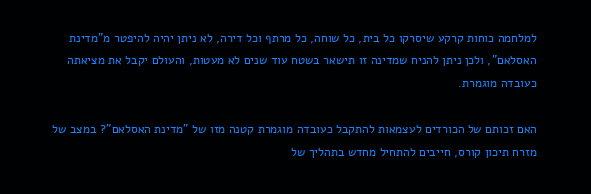למלחמה כוחות קרקע שיסרקו כל בית, כל שוחה, כל מרתף וכל דירה, לא ניתן יהיה להיפטר מ"מדינת האסלאם", ולכן ניתן להניח שמדינה זו תישאר בשטח עוד שנים לא מעטות, והעולם יקבל את מציאתה כעובדה מוגמרת.

האם זכותם של הכורדים לעצמאות להתקבל כעובדה מוגמרת קטנה מזו של "מדינת האסלאם"? במצב של מזרח תיכון קורס, חייבים להתחיל מחדש בתהליך של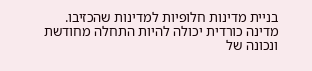בניית מדינות חלופיות למדינות שהכזיבו. מדינה כורדית יכולה להיות התחלה מחודשת ונכונה של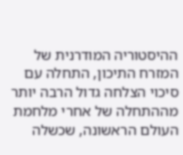ההיסטוריה המודרנית של המזרח התיכון, התחלה עם סיכוי הצלחה גדול הרבה יותר מההתחלה של אחרי מלחמת העולם הראשונה, שכשלה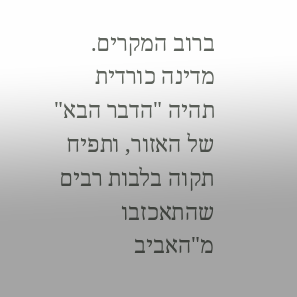ברוב המקרים. מדינה כורדית תהיה "הדבר הבא" של האזור, ותפיח תקוה בלבות רבים שהתאכזבו מ"האביב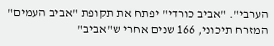הערבי". "אביב כורדי" יפתח את תקופת "אביב העמים" המזרח תיכוני, 166 שנים אחרי ש"אביב"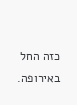כזה החל באירופה.